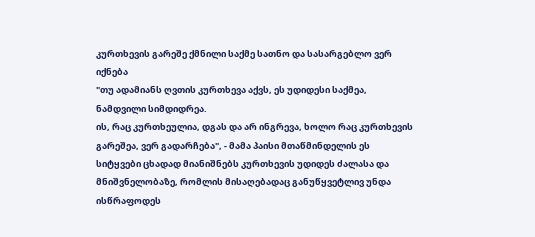კურთხევის გარეშე ქმნილი საქმე სათნო და სასარგებლო ვერ იქნება
"თუ ადამიანს ღვთის კურთხევა აქვს, ეს უდიდესი საქმეა, ნამდვილი სიმდიდრეა.
ის, რაც კურთხეულია, დგას და არ ინგრევა, ხოლო რაც კურთხევის გარეშეა, ვერ გადარჩება", - მამა პაისი მთაწმინდელის ეს სიტყვები ცხადად მიანიშნებს კურთხევის უდიდეს ძალასა და მნიშვნელობაზე, რომლის მისაღებადაც განუწყვეტლივ უნდა ისწრაფოდეს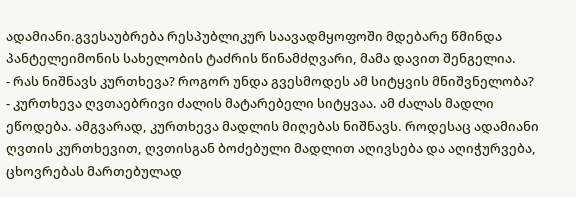ადამიანი.გვესაუბრება რესპუბლიკურ საავადმყოფოში მდებარე წმინდა პანტელეიმონის სახელობის ტაძრის წინამძღვარი, მამა დავით შენგელია.
- რას ნიშნავს კურთხევა? როგორ უნდა გვესმოდეს ამ სიტყვის მნიშვნელობა?
- კურთხევა ღვთაებრივი ძალის მატარებელი სიტყვაა. ამ ძალას მადლი ეწოდება. ამგვარად, კურთხევა მადლის მიღებას ნიშნავს. როდესაც ადამიანი ღვთის კურთხევით, ღვთისგან ბოძებული მადლით აღივსება და აღიჭურვება, ცხოვრებას მართებულად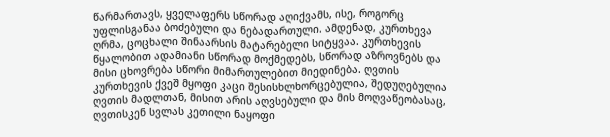წარმართავს, ყველაფერს სწორად აღიქვამს, ისე, როგორც უფლისგანაა ბოძებული და ნებადართული. ამდენად, კურთხევა ღრმა, ცოცხალი შინაარსის მატარებელი სიტყვაა. კურთხევის წყალობით ადამიანი სწორად მოქმედებს, სწორად აზროვნებს და მისი ცხოვრება სწორი მიმართულებით მიედინება. ღვთის კურთხევის ქვეშ მყოფი კაცი შესისხლხორცებულია, შედუღებულია ღვთის მადლთან, მისით არის აღვსებული და მის მოღვაწეობასაც, ღვთისკენ სვლას კეთილი ნაყოფი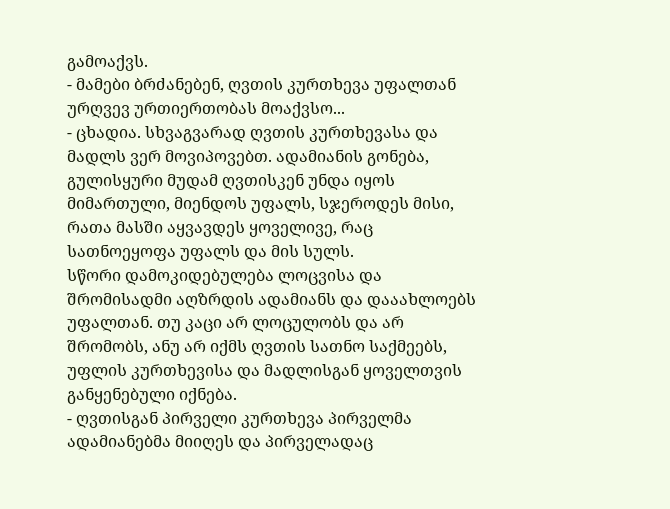გამოაქვს.
- მამები ბრძანებენ, ღვთის კურთხევა უფალთან ურღვევ ურთიერთობას მოაქვსო...
- ცხადია. სხვაგვარად ღვთის კურთხევასა და მადლს ვერ მოვიპოვებთ. ადამიანის გონება, გულისყური მუდამ ღვთისკენ უნდა იყოს მიმართული, მიენდოს უფალს, სჯეროდეს მისი, რათა მასში აყვავდეს ყოველივე, რაც სათნოეყოფა უფალს და მის სულს.
სწორი დამოკიდებულება ლოცვისა და შრომისადმი აღზრდის ადამიანს და დააახლოებს უფალთან. თუ კაცი არ ლოცულობს და არ შრომობს, ანუ არ იქმს ღვთის სათნო საქმეებს, უფლის კურთხევისა და მადლისგან ყოველთვის განყენებული იქნება.
- ღვთისგან პირველი კურთხევა პირველმა ადამიანებმა მიიღეს და პირველადაც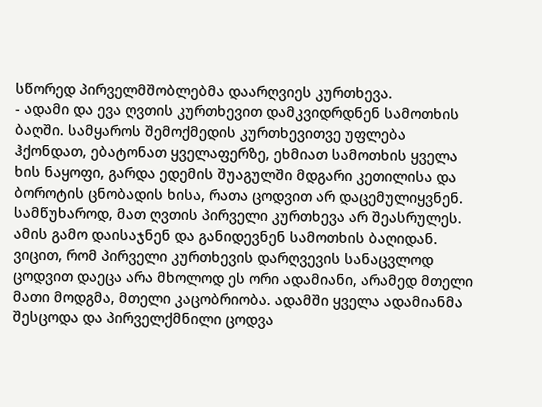სწორედ პირველმშობლებმა დაარღვიეს კურთხევა.
- ადამი და ევა ღვთის კურთხევით დამკვიდრდნენ სამოთხის ბაღში. სამყაროს შემოქმედის კურთხევითვე უფლება ჰქონდათ, ებატონათ ყველაფერზე, ეხმიათ სამოთხის ყველა ხის ნაყოფი, გარდა ედემის შუაგულში მდგარი კეთილისა და ბოროტის ცნობადის ხისა, რათა ცოდვით არ დაცემულიყვნენ. სამწუხაროდ, მათ ღვთის პირველი კურთხევა არ შეასრულეს. ამის გამო დაისაჯნენ და განიდევნენ სამოთხის ბაღიდან.
ვიცით, რომ პირველი კურთხევის დარღვევის სანაცვლოდ ცოდვით დაეცა არა მხოლოდ ეს ორი ადამიანი, არამედ მთელი მათი მოდგმა, მთელი კაცობრიობა. ადამში ყველა ადამიანმა შესცოდა და პირველქმნილი ცოდვა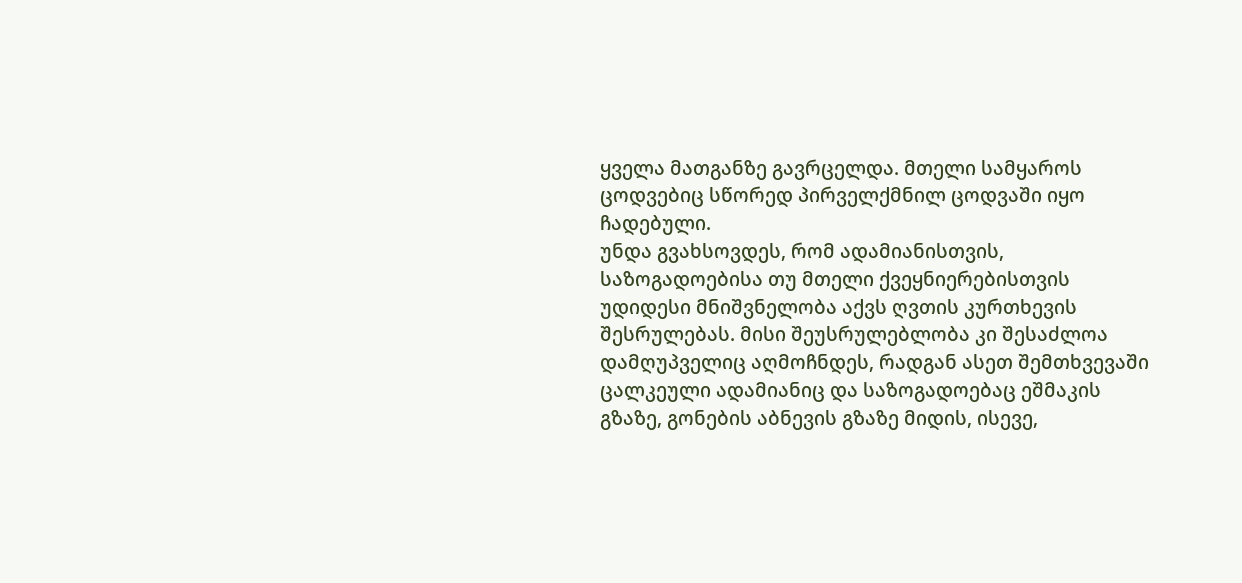ყველა მათგანზე გავრცელდა. მთელი სამყაროს ცოდვებიც სწორედ პირველქმნილ ცოდვაში იყო ჩადებული.
უნდა გვახსოვდეს, რომ ადამიანისთვის, საზოგადოებისა თუ მთელი ქვეყნიერებისთვის უდიდესი მნიშვნელობა აქვს ღვთის კურთხევის შესრულებას. მისი შეუსრულებლობა კი შესაძლოა დამღუპველიც აღმოჩნდეს, რადგან ასეთ შემთხვევაში ცალკეული ადამიანიც და საზოგადოებაც ეშმაკის გზაზე, გონების აბნევის გზაზე მიდის, ისევე,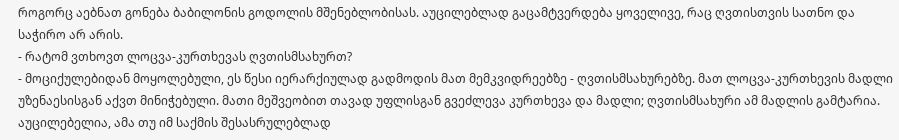როგორც აებნათ გონება ბაბილონის გოდოლის მშენებლობისას. აუცილებლად გაცამტვერდება ყოველივე, რაც ღვთისთვის სათნო და საჭირო არ არის.
- რატომ ვთხოვთ ლოცვა-კურთხევას ღვთისმსახურთ?
- მოციქულებიდან მოყოლებული, ეს წესი იერარქიულად გადმოდის მათ მემკვიდრეებზე - ღვთისმსახურებზე. მათ ლოცვა-კურთხევის მადლი უზენაესისგან აქვთ მინიჭებული. მათი მეშვეობით თავად უფლისგან გვეძლევა კურთხევა და მადლი; ღვთისმსახური ამ მადლის გამტარია. აუცილებელია, ამა თუ იმ საქმის შესასრულებლად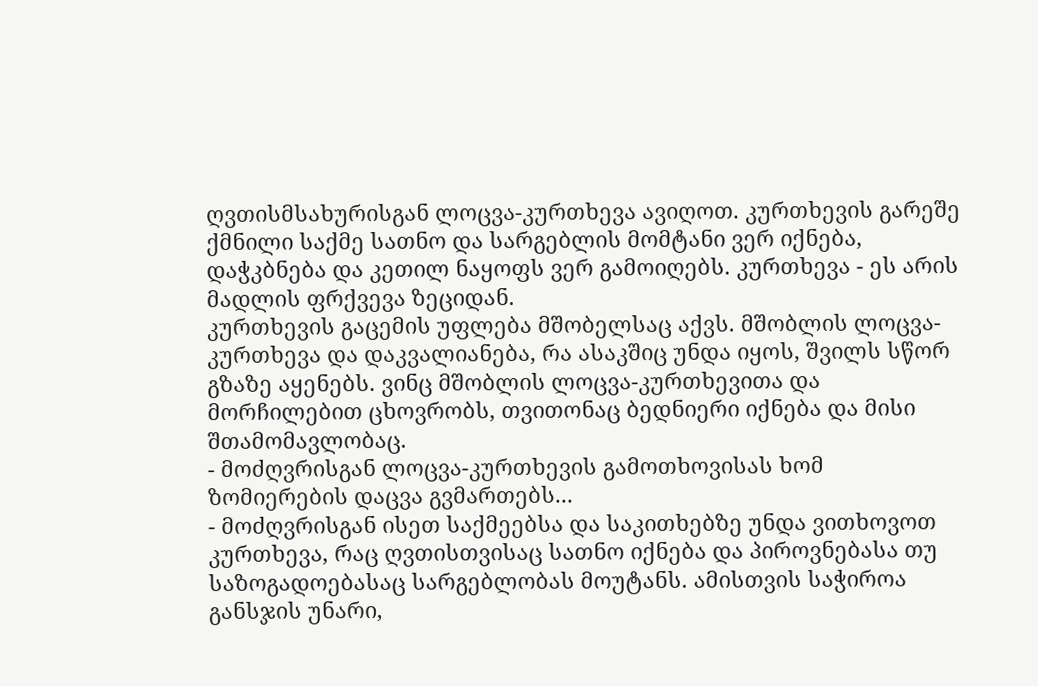ღვთისმსახურისგან ლოცვა-კურთხევა ავიღოთ. კურთხევის გარეშე ქმნილი საქმე სათნო და სარგებლის მომტანი ვერ იქნება, დაჭკბნება და კეთილ ნაყოფს ვერ გამოიღებს. კურთხევა - ეს არის მადლის ფრქვევა ზეციდან.
კურთხევის გაცემის უფლება მშობელსაც აქვს. მშობლის ლოცვა-კურთხევა და დაკვალიანება, რა ასაკშიც უნდა იყოს, შვილს სწორ გზაზე აყენებს. ვინც მშობლის ლოცვა-კურთხევითა და მორჩილებით ცხოვრობს, თვითონაც ბედნიერი იქნება და მისი შთამომავლობაც.
- მოძღვრისგან ლოცვა-კურთხევის გამოთხოვისას ხომ ზომიერების დაცვა გვმართებს...
- მოძღვრისგან ისეთ საქმეებსა და საკითხებზე უნდა ვითხოვოთ კურთხევა, რაც ღვთისთვისაც სათნო იქნება და პიროვნებასა თუ საზოგადოებასაც სარგებლობას მოუტანს. ამისთვის საჭიროა განსჯის უნარი,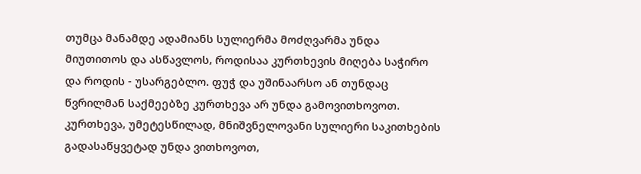თუმცა მანამდე ადამიანს სულიერმა მოძღვარმა უნდა მიუთითოს და ასწავლოს, როდისაა კურთხევის მიღება საჭირო და როდის - უსარგებლო. ფუჭ და უშინაარსო ან თუნდაც წვრილმან საქმეებზე კურთხევა არ უნდა გამოვითხოვოთ. კურთხევა, უმეტესწილად, მნიშვნელოვანი სულიერი საკითხების გადასაწყვეტად უნდა ვითხოვოთ,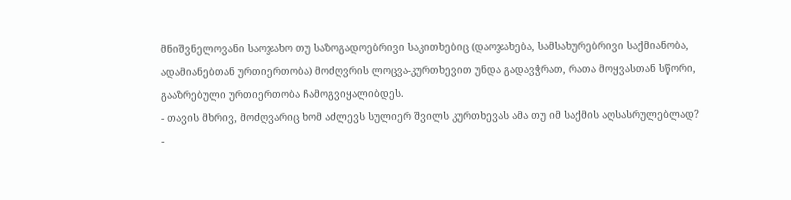მნიშვნელოვანი საოჯახო თუ საზოგადოებრივი საკითხებიც (დაოჯახება, სამსახურებრივი საქმიანობა, ადამიანებთან ურთიერთობა) მოძღვრის ლოცვა-კურთხევით უნდა გადავჭრათ, რათა მოყვასთან სწორი, გააზრებული ურთიერთობა ჩამოგვიყალიბდეს.
- თავის მხრივ, მოძღვარიც ხომ აძლევს სულიერ შვილს კურთხევას ამა თუ იმ საქმის აღსასრულებლად?
-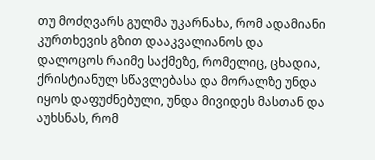თუ მოძღვარს გულმა უკარნახა, რომ ადამიანი კურთხევის გზით დააკვალიანოს და დალოცოს რაიმე საქმეზე, რომელიც, ცხადია, ქრისტიანულ სწავლებასა და მორალზე უნდა იყოს დაფუძნებული, უნდა მივიდეს მასთან და აუხსნას, რომ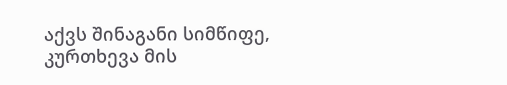აქვს შინაგანი სიმწიფე, კურთხევა მის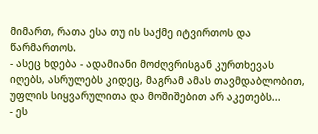მიმართ, რათა ესა თუ ის საქმე იტვირთოს და წარმართოს.
- ასეც ხდება - ადამიანი მოძღვრისგან კურთხევას იღებს, ასრულებს კიდეც, მაგრამ ამას თავმდაბლობით, უფლის სიყვარულითა და მოშიშებით არ აკეთებს...
- ეს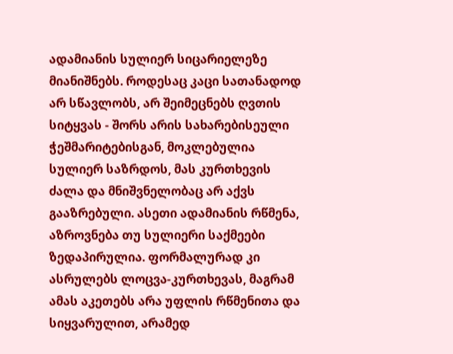ადამიანის სულიერ სიცარიელეზე მიანიშნებს. როდესაც კაცი სათანადოდ არ სწავლობს, არ შეიმეცნებს ღვთის სიტყვას - შორს არის სახარებისეული ჭეშმარიტებისგან, მოკლებულია სულიერ საზრდოს, მას კურთხევის ძალა და მნიშვნელობაც არ აქვს გააზრებული. ასეთი ადამიანის რწმენა, აზროვნება თუ სულიერი საქმეები ზედაპირულია. ფორმალურად კი ასრულებს ლოცვა-კურთხევას, მაგრამ ამას აკეთებს არა უფლის რწმენითა და სიყვარულით, არამედ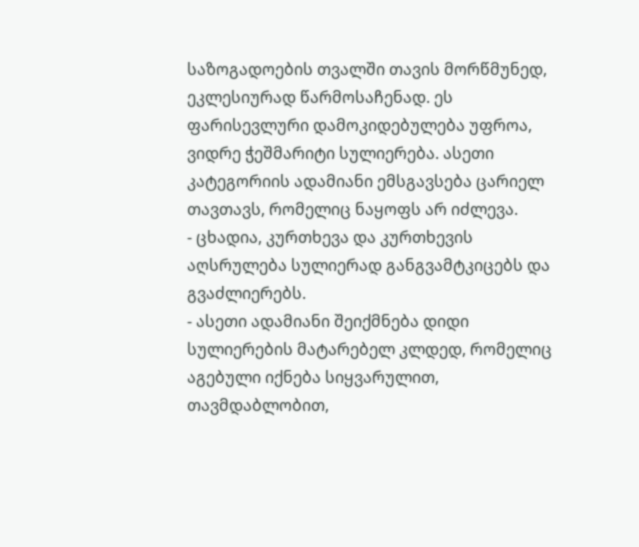საზოგადოების თვალში თავის მორწმუნედ, ეკლესიურად წარმოსაჩენად. ეს ფარისევლური დამოკიდებულება უფროა, ვიდრე ჭეშმარიტი სულიერება. ასეთი კატეგორიის ადამიანი ემსგავსება ცარიელ თავთავს, რომელიც ნაყოფს არ იძლევა.
- ცხადია, კურთხევა და კურთხევის აღსრულება სულიერად განგვამტკიცებს და გვაძლიერებს.
- ასეთი ადამიანი შეიქმნება დიდი სულიერების მატარებელ კლდედ, რომელიც აგებული იქნება სიყვარულით, თავმდაბლობით,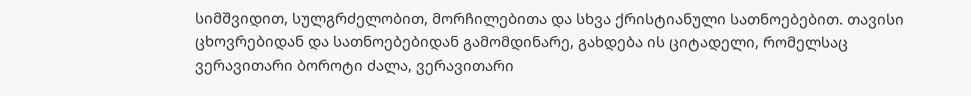სიმშვიდით, სულგრძელობით, მორჩილებითა და სხვა ქრისტიანული სათნოებებით. თავისი ცხოვრებიდან და სათნოებებიდან გამომდინარე, გახდება ის ციტადელი, რომელსაც ვერავითარი ბოროტი ძალა, ვერავითარი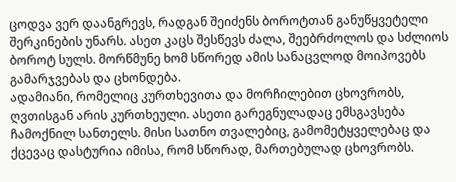ცოდვა ვერ დაანგრევს, რადგან შეიძენს ბოროტთან განუწყვეტელი შერკინების უნარს. ასეთ კაცს შესწევს ძალა, შეებრძოლოს და სძლიოს ბოროტ სულს. მორწმუნე ხომ სწორედ ამის სანაცვლოდ მოიპოვებს გამარჯვებას და ცხონდება.
ადამიანი, რომელიც კურთხევითა და მორჩილებით ცხოვრობს, ღვთისგან არის კურთხეული. ასეთი გარეგნულადაც ემსგავსება ჩამოქნილ სანთელს. მისი სათნო თვალებიც, გამომეტყველებაც და ქცევაც დასტურია იმისა, რომ სწორად, მართებულად ცხოვრობს.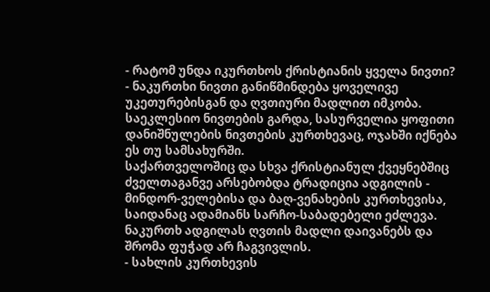- რატომ უნდა იკურთხოს ქრისტიანის ყველა ნივთი?
- ნაკურთხი ნივთი განიწმინდება ყოველივე უკეთურებისგან და ღვთიური მადლით იმკობა. საეკლესიო ნივთების გარდა, სასურველია ყოფითი დანიშნულების ნივთების კურთხევაც, ოჯახში იქნება ეს თუ სამსახურში.
საქართველოშიც და სხვა ქრისტიანულ ქვეყნებშიც ძველთაგანვე არსებობდა ტრადიცია ადგილის - მინდორ-ველებისა და ბაღ-ვენახების კურთხევისა, საიდანაც ადამიანს სარჩო-საბადებელი ეძლევა. ნაკურთხ ადგილას ღვთის მადლი დაივანებს და შრომა ფუჭად არ ჩაგვივლის.
- სახლის კურთხევის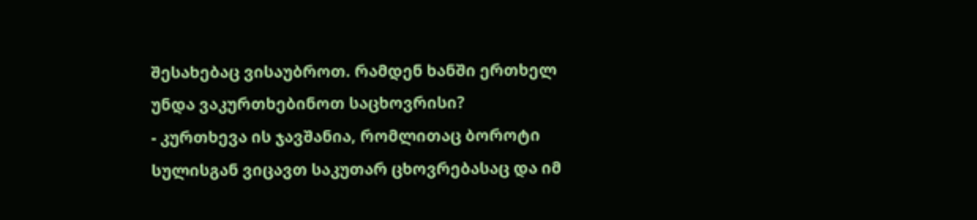შესახებაც ვისაუბროთ. რამდენ ხანში ერთხელ უნდა ვაკურთხებინოთ საცხოვრისი?
- კურთხევა ის ჯავშანია, რომლითაც ბოროტი სულისგან ვიცავთ საკუთარ ცხოვრებასაც და იმ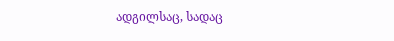ადგილსაც, სადაც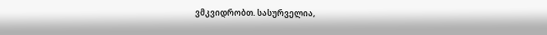ვმკვიდრობთ. სასურველია,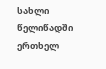სახლი წელიწადში ერთხელ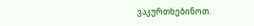ვაკურთხებინოთ.